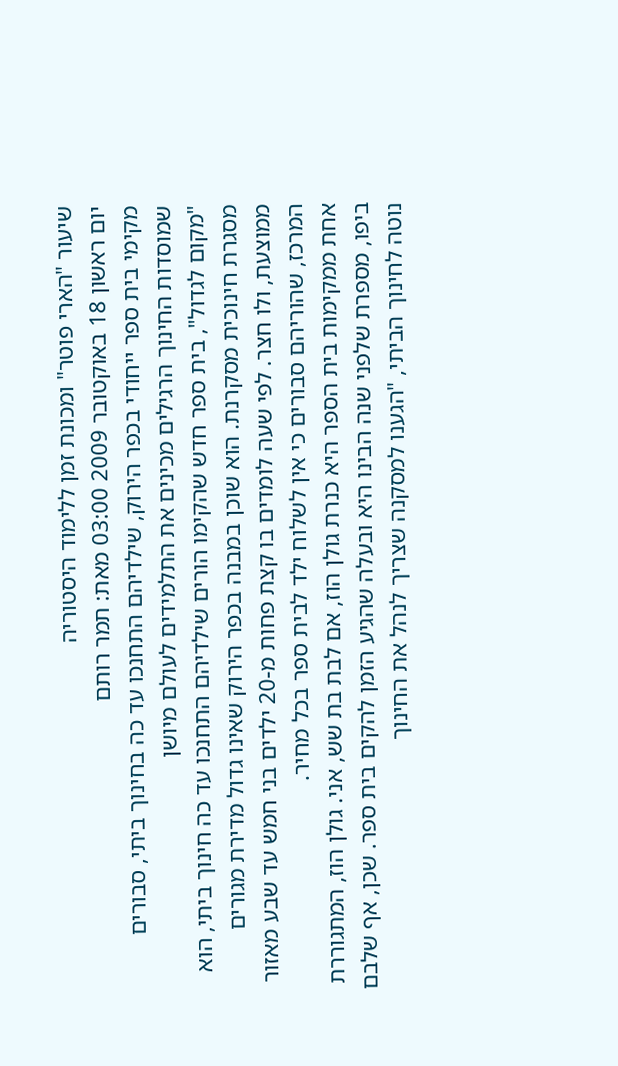שיעור "הארי פוטר" ומכונת זמן ללימוד היסטוריה
יום ראשון 18 באוקטובר 2009 03:00 מאת: תמר רותם
מקימי בית ספר ייחודי בכפר הירוק, שילדיהם התחנכו עד כה בחינוך ביתי, סבורים שמוסדות החינוך הרגילים מכינים את התלמידים לעולם מיושן
"מקום לגדול", בית ספר חדש שהקימו הורים שילדיהם התחנכו עד כה חינוך ביתי, הוא מסגרת חינוכית מסקרנת. הוא שוכן במבנה בכפר הירוק שאינו גדול מדירת מגורים ממוצעת, ולו חצר. לפי שעה לומדים בו קצת פחות מ-20 ילדים בני חמש עד שבע מאזור המרכז, שהוריהם סבורים כי אין לשלוח ילד לבית ספר בכל מחיר.
אחת ממקימות בית הספר היא כנרת גולן הוז, אם לבת בת שש, אני. גולן הוז, המתגוררת ביפו, מספרת שלפני שנה הבינו היא ובעלה שהגיע הזמן להקים בית ספר. שכן, אף שלבם נוטה לחינוך הביתי, "הגענו למסקנה שצריך לנהל את החינוך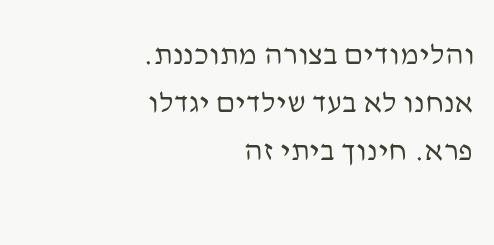והלימודים בצורה מתוכננת. אנחנו לא בעד שילדים יגדלו פרא. חינוך ביתי זה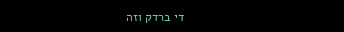די ברדק וזה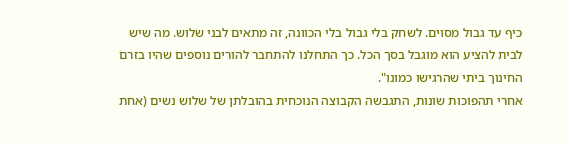כיף עד גבול מסוים. לשחק בלי גבול בלי הכוונה, זה מתאים לבני שלוש. מה שיש לבית להציע הוא מוגבל בסך הכל. כך התחלנו להתחבר להורים נוספים שהיו בזרם החינוך ביתי שהרגישו כמונו".
אחרי תהפוכות שונות, התגבשה הקבוצה הנוכחית בהובלתן של שלוש נשים (אחת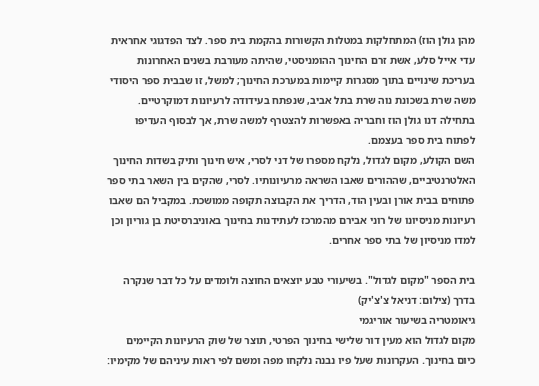מהן גולן הוז) המתחלקות במטלות הקשורות בהקמת בית ספר. לצד הפדגוגי אחראית עדי אייל סלע, אשת זרם החינוך ההומניסטי, שהיתה מעורבת בשנים האחרונות בעריכת שינויים בתוך מסגרות קיימות במערכת החינוך; למשל, זו שבבית ספר היסודי משה שרת בשכונת נוה שרת בתל אביב, שנפתח בעידודה לרעיונות דמוקרטיים. בתחילה דנו גולן הוז וחבריה באפשרות להצטרף למשה שרת, אך לבסוף העדיפו לפתוח בית ספר בעצמם.
השם הקולע, מקום לגדול, נלקח מספרו של דני לסרי, איש חינוך ותיק בשדות החינוך האלטרנטיביים, שההורים שאבו השראה מרעיונותיו. לסרי, שהקים בין השאר בתי ספר פתוחים בבית אורן ובעין הוד, הדריך את הקבוצה תקופה ממושכת. במקביל הם שאבו רעיונות מניסיונו של רוני אבירם מהמרכז לעתידנות בחינוך באוניברסיטת בן גוריון וכן למדו מניסיון של בתי ספר אחרים.

בית הספר "מקום לגדול". בשיעורי טבע יוצאים החוצה ולומדים על כל דבר שנקרה בדרך (צילום: דניאל צ'צ'יק)
גיאומטריה בשיעור אוריגמי
מקום לגדול הוא מעין דור שלישי בחינוך הפרטי, תוצר של שוק הרעיונות הקיימים כיום בחינוך. העקרונות שעל פיו נבנה נלקחו מפה ומשם לפי ראות עיניהם של מקימיו: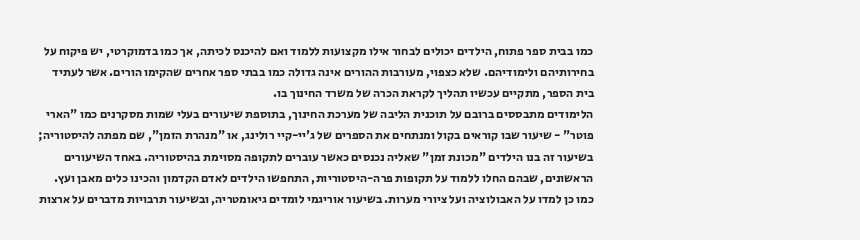כמו בבית ספר פתוח, הילדים יכולים לבחור אילו מקצועות ללמוד ואם להיכנס לכיתה, אך כמו בדמוקרטי, יש פיקוח על בחירותיהם ולימודיהם. שלא כצפוי, מעורבות ההורים אינה גדולה כמו בבתי ספר אחרים שהקימו הורים. אשר לעתיד בית הספר, מתקיים עכשיו תהליך לקראת הכרה של משרד החינוך בו.
הלימודים מתבססים ברובם על תוכנית הליבה של מערכת החינוך, בתוספת שיעורים בעלי שמות מסקרנים כמו "הארי פוטר" - שיעור שבו קוראים בקול ומנתחים את הספרים של ג'יי-קיי רולינג, או "מנהרת הזמן", שם מפתה להיסטוריה; בשיעור זה בנו הילדים "מכונת זמן" שאליה נכנסים כאשר עוברים לתקופה מסוימת בהיסטוריה. באחד השיעורים הראשונים, שבהם החלו ללמוד על תקופות פרה-היסטוריות, התחפשו הילדים לאדם הקדמון והכינו כלים מאבן ועץ. כמו כן למדו על האבולוציה ועל ציורי מערות. בשיעור אוריגמי לומדים גיאומטריה, ובשיעור תרבויות מדברים על ארצות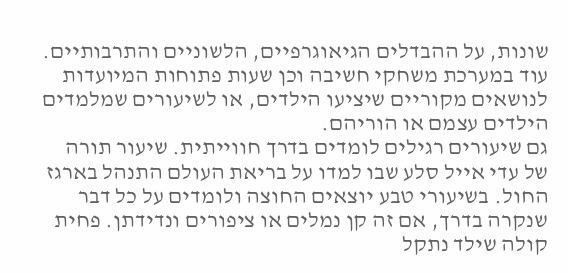שונות, על ההבדלים הגיאוגרפיים, הלשוניים והתרבותיים. עוד במערכת משחקי חשיבה וכן שעות פתוחות המיועדות לנושאים מקוריים שיציעו הילדים, או לשיעורים שמלמדים הילדים עצמם או הוריהם.
גם שיעורים רגילים לומדים בדרך חווייתית. שיעור תורה של עדי אייל סלע שבו למדו על בריאת העולם התנהל בארגז החול. בשיעורי טבע יוצאים החוצה ולומדים על כל דבר שנקרה בדרך, אם זה קן נמלים או ציפורים ונדידתן. פחית קולה שילד נתקל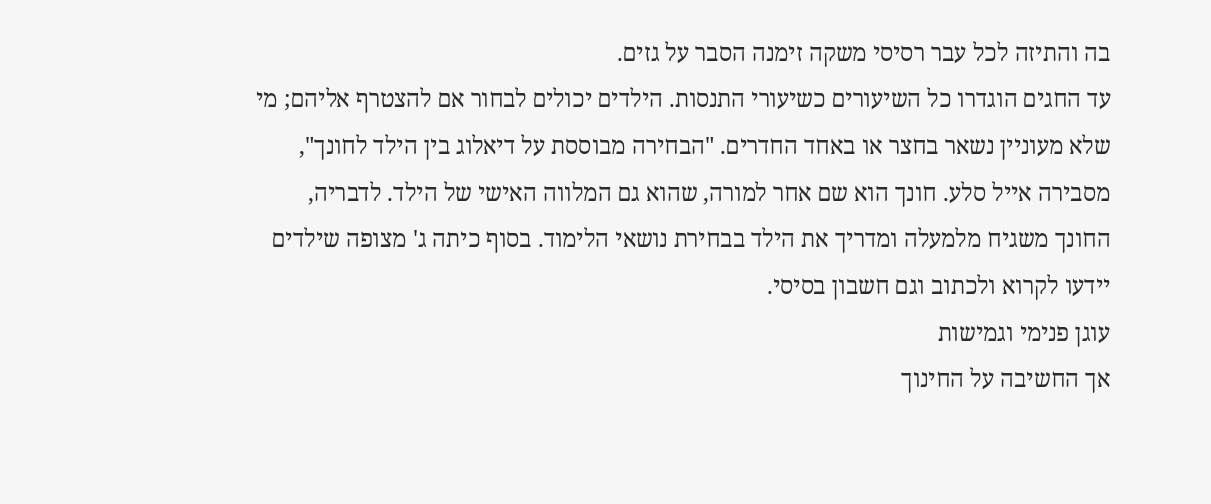בה והתיזה לכל עבר רסיסי משקה זימנה הסבר על גזים.
עד החגים הוגדרו כל השיעורים כשיעורי התנסות. הילדים יכולים לבחור אם להצטרף אליהם; מי שלא מעוניין נשאר בחצר או באחד החדרים. "הבחירה מבוססת על דיאלוג בין הילד לחונך", מסבירה אייל סלע. חונך הוא שם אחר למורה, שהוא גם המלווה האישי של הילד. לדבריה, החונך משגיח מלמעלה ומדריך את הילד בבחירת נושאי הלימוד. בסוף כיתה ג' מצופה שילדים יידעו לקרוא ולכתוב וגם חשבון בסיסי.
עוגן פנימי וגמישות
אך החשיבה על החינוך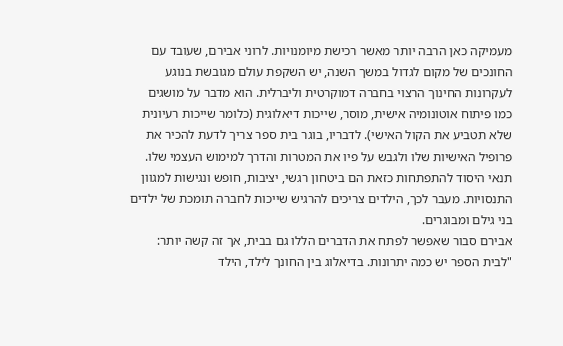מעמיקה כאן הרבה יותר מאשר רכישת מיומנויות. לרוני אבירם, שעובד עם החונכים של מקום לגדול במשך השנה, יש השקפת עולם מגובשת בנוגע לעקרונות החינוך הרצוי בחברה דמוקרטית וליברלית. הוא מדבר על מושגים כמו פיתוח אוטונומיה אישית, מוסר, שייכות דיאלוגית (כלומר שייכות רעיונית שלא תטביע את הקול האישי). לדבריו, בוגר בית ספר צריך לדעת להכיר את פרופיל האישיות שלו ולגבש על פיו את המטרות והדרך למימוש העצמי שלו. תנאי היסוד להתפתחות כזאת הם ביטחון רגשי, יציבות, חופש ונגישות למגוון התנסויות. מעבר לכך, הילדים צריכים להרגיש שייכות לחברה תומכת של ילדים בני גילם ומבוגרים.
אבירם סבור שאפשר לפתח את הדברים הללו גם בבית, אך זה קשה יותר: "לבית הספר יש כמה יתרונות. בדיאלוג בין החונך לילד, הילד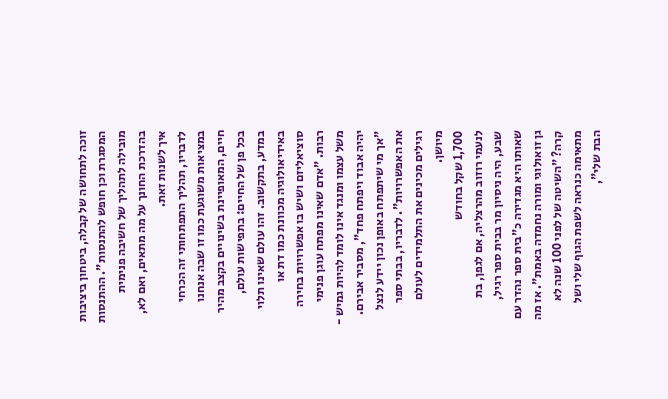זוכה לתחושה של קבלה, ביטחון ביציבות המסגרת וכן חופש להתנסות". ההתנסות מובילה לתהליך של חשיבה פנימית בהדרכת החונך על מה מתאים, ואם לא, איך לשנות זאת.
לדבריו, תהליך התפתחותי זה הכרחי במציאות משוגעת כמו זו שבה אנחנו חיים, המאופיינת בשינויים בקצב מהיר בכל פן של החיים: בתפישות עולם, במדע, בתקשוב. זהו עולם שאינו תלוי באידיאולוגיה מכוונת כמו דת או סוציאליזם ושיש בו אפשרויות בחירה רבות. "אדם שאינו מפתח עוגן פנימי משל עצמו ומנגד אינו לומד להיות גמיש - יהיה אבוד ויפתח פחד", מסביר אבירם. "אך מי שיתפתח באופן נכון יידע לנצל את האפשרויות". לדבריו, בבתי ספר רגילים מכינים את התלמידים לעולם מיושן.
1,700 שקל בחודש
לנעמי רוזוב מהרצליה, אם לגפן, בת שבע, היה ניסיון מר בבית ספר רגיל, שאותו היא מגדירה כ"בית ספר נהדר עם גן זואולוגי ומורה נחמדה באמת". אז מה קרה? "השיטה של לפני 100 שנה לא מתאימה כנראה לשפת הגוף שלי ושל הבת שלי",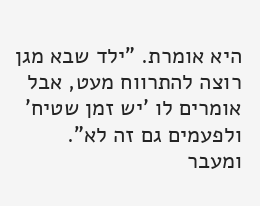היא אומרת. "ילד שבא מגן רוצה להתרווח מעט, אבל אומרים לו 'יש זמן שטיח' ולפעמים גם זה לא".
ומעבר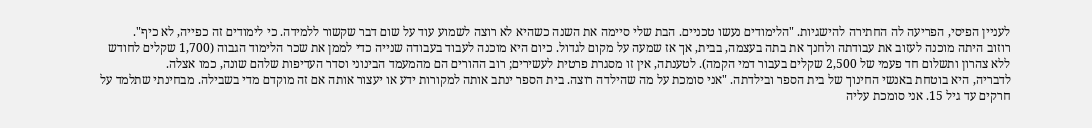לעניין הפיסי, הפריעה לה החתירה להישגיות. "הלימודים נעשו טכניים. הבת שלי סיימה את השנה כשהיא לא רוצה לשמוע עוד על שום דבר שקשור ללמידה. כי לימודים זה כפייה, לא כיף".
רוזוב היתה מוכנה לעזוב את עבודתה ולחנך את בתה בעצמה, בבית, אך אז שמעה על מקום לגדול. כיום היא מוכנה לעבוד בעבודה שנייה כדי לממן את שכר הלימוד הגבוה (1,700 שקלים לחודש ללא צהרון ותשלום חד פעמי של 2,500 שקלים בעבור דמי הקמה). לטענתה, אין זו מסגרת פרטית לעשירים; רוב ההורים הם מהמעמד הבינוני וסדר העדיפות שלהם שונה, כמו אצלה.
לדבריה, היא בוטחת באנשי החינוך של בית הספר ובילדתה. "אני סומכת על מה שהילדה רוצה. בית הספר ינתב אותה למקורות ידע או יעצור אותה אם זה מוקדם מדי בשבילה. מבחינתי שתלמד על חרקים עד גיל 15. אני סומכת עליה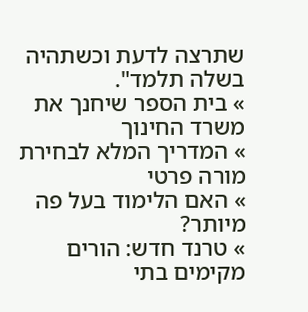שתרצה לדעת וכשתהיה בשלה תלמד".
» בית הספר שיחנך את משרד החינוך
» המדריך המלא לבחירת מורה פרטי
» האם הלימוד בעל פה מיותר?
» טרנד חדש: הורים מקימים בתי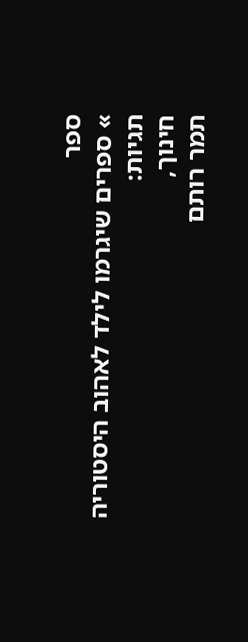ספר
» ספרים שיגרמו לילד לאהוב היסטוריה
תגיות:
חינוך,
תמר רותם